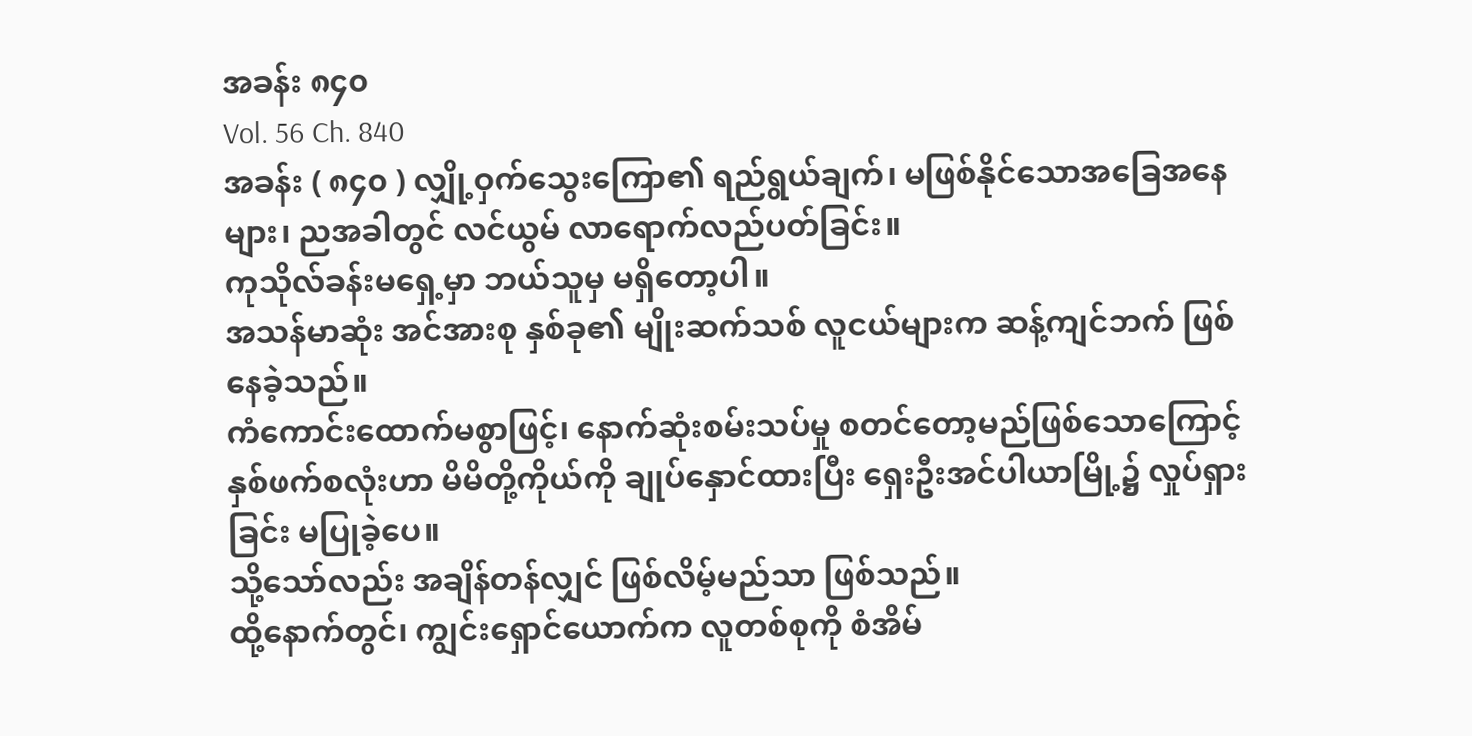အခန်း ၈၄၀
Vol. 56 Ch. 840
အခန်း ( ၈၄၀ ) လျှို့ဝှက်သွေးကြော၏ ရည်ရွယ်ချက်၊ မဖြစ်နိုင်သောအခြေအနေများ၊ ညအခါတွင် လင်ယွမ် လာရောက်လည်ပတ်ခြင်း။
ကုသိုလ်ခန်းမရှေ့မှာ ဘယ်သူမှ မရှိတော့ပါ။
အသန်မာဆုံး အင်အားစု နှစ်ခု၏ မျိုးဆက်သစ် လူငယ်များက ဆန့်ကျင်ဘက် ဖြစ်နေခဲ့သည်။
ကံကောင်းထောက်မစွာဖြင့်၊ နောက်ဆုံးစမ်းသပ်မှု စတင်တော့မည်ဖြစ်သောကြောင့် နှစ်ဖက်စလုံးဟာ မိမိတို့ကိုယ်ကို ချုပ်နှောင်ထားပြီး ရှေးဦးအင်ပါယာမြို့၌ လှုပ်ရှားခြင်း မပြုခဲ့ပေ။
သို့သော်လည်း အချိန်တန်လျှင် ဖြစ်လိမ့်မည်သာ ဖြစ်သည်။
ထို့နောက်တွင်၊ ကျွင်းရှောင်ယောက်က လူတစ်စုကို စံအိမ်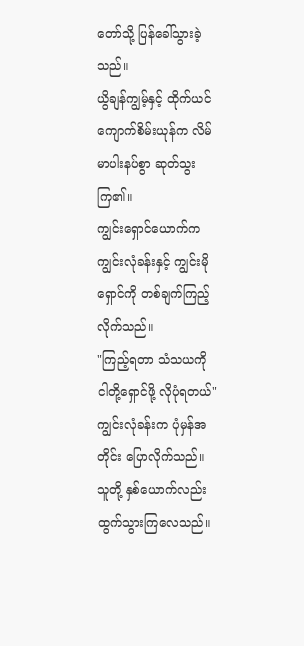တော်သို့ ပြန်ခေါ်သွားခဲ့သည်။
ယွိချန်ကျွမ့်နှင့် ထိုက်ယင်ကျောက်စိမ်းယုန်က လိမ်မာပါးနပ်စွာ ဆုတ်သွးကြ၏။
ကျွင်းရှောင်ယောက်က ကျွင်းလုံခန်းနှင့် ကျွင်းမိုရှောင်ကို တစ်ချက်ကြည့်လိုက်သည်။
"ကြည့်ရတာ သံသယကို ငါတို့ရှောင်ဖို့ လိုပုံရတယ်"
ကျွင်းလုံခန်းက ပုံမှန်အတိုင်း ပြောလိုက်သည်။
သူတို့ နှစ်ယောက်လည်း ထွက်သွားကြလေသည်။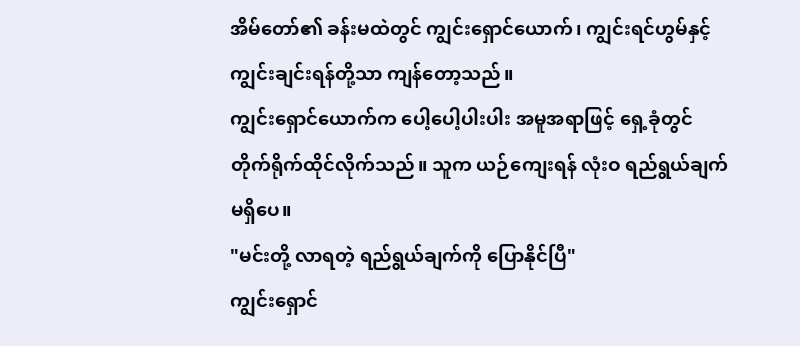အိမ်တော်၏ ခန်းမထဲတွင် ကျွင်းရှောင်ယောက်၊ ကျွင်းရင်ဟွမ်နှင့် ကျွင်းချင်းရန်တို့သာ ကျန်တော့သည်။
ကျွင်းရှောင်ယောက်က ပေါ့ပေါ့ပါးပါး အမူအရာဖြင့် ရှေ့ခုံတွင် တိုက်ရိုက်ထိုင်လိုက်သည်။ သူက ယဉ်ကျေးရန် လုံးဝ ရည်ရွယ်ချက်မရှိပေ။
"မင်းတို့ လာရတဲ့ ရည်ရွယ်ချက်ကို ပြောနိုင်ပြီ"
ကျွင်းရှောင်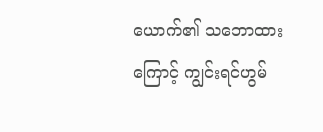ယောက်၏ သဘောထားကြောင့် ကျွင်းရင်ဟွမ်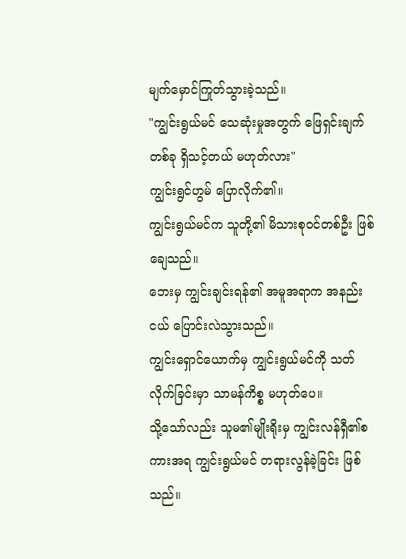မျက်မှောင်ကြုတ်သွားခဲ့သည်။
"ကျွင်းရွယ်မင် သေဆုံးမှုအတွက် ဖြေရှင်းချက်တစ်ခု ရှိသင့်တယ် မဟုတ်လား"
ကျွင်းရွင်ဟွမ် ပြောလိုက်၏။
ကျွင်းရွယ်မင်က သူတို့၏ မိသားစုဝင်တစ်ဦး ဖြစ်ချေသည်။
ဘေးမှ ကျွင်းချင်းရန်၏ အမူအရာက အနည်းငယ် ပြောင်းလဲသွားသည်။
ကျွင်းရှောင်ယောက်မှ ကျွင်းရွယ်မင်ကို သတ်လိုက်ခြင်းမှာ သာမန်ကိစ္စ မဟုတ်ပေ။
သို့သော်လည်း သူမ၏မျိုးရိုးမှ ကျွင်းလန်ရှီ၏စကားအရ ကျွင်းရွယ်မင် တရားလွန်ခဲ့ခြင်း ဖြစ်သည်။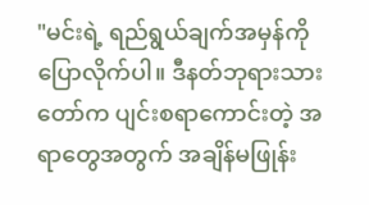"မင်းရဲ့ ရည်ရွယ်ချက်အမှန်ကို ပြောလိုက်ပါ။ ဒီနတ်ဘုရားသားတော်က ပျင်းစရာကောင်းတဲ့ အရာတွေအတွက် အချိန်မဖြုန်း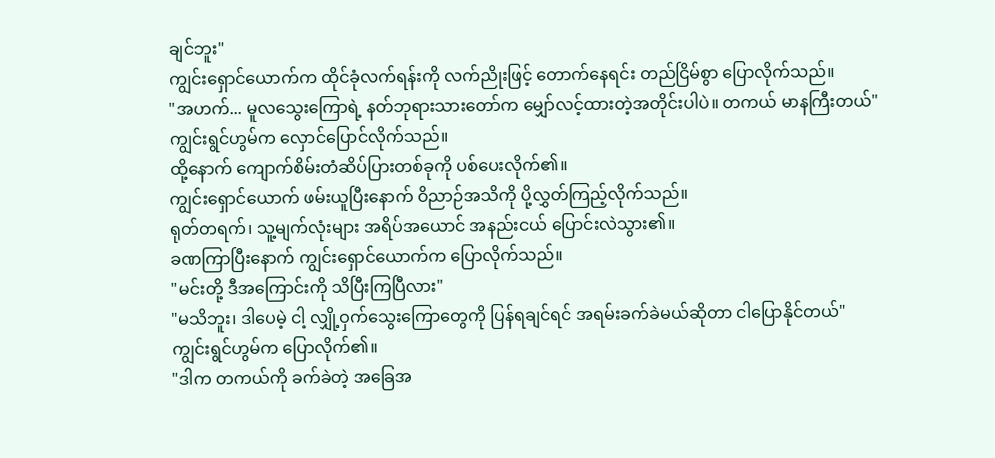ချင်ဘူး"
ကျွင်းရှောင်ယောက်က ထိုင်ခုံလက်ရန်းကို လက်ညိုးဖြင့် တောက်နေရင်း တည်ငြိမ်စွာ ပြောလိုက်သည်။
"အဟက်... မူလသွေးကြောရဲ့ နတ်ဘုရားသားတော်က မျှော်လင့်ထားတဲ့အတိုင်းပါပဲ။ တကယ် မာနကြီးတယ်"
ကျွင်းရွင်ဟွမ်က လှောင်ပြောင်လိုက်သည်။
ထို့နောက် ကျောက်စိမ်းတံဆိပ်ပြားတစ်ခုကို ပစ်ပေးလိုက်၏။
ကျွင်းရှောင်ယောက် ဖမ်းယူပြီးနောက် ဝိညာဉ်အသိကို ပို့လွှတ်ကြည့်လိုက်သည်။
ရုတ်တရက်၊ သူ့မျက်လုံးများ အရိပ်အယောင် အနည်းငယ် ပြောင်းလဲသွား၏။
ခဏကြာပြီးနောက် ကျွင်းရှောင်ယောက်က ပြောလိုက်သည်။
"မင်းတို့ ဒီအကြောင်းကို သိပြီးကြပြီလား"
"မသိဘူး၊ ဒါပေမဲ့ ငါ့ လျှို့ဝှက်သွေးကြောတွေကို ပြန်ရချင်ရင် အရမ်းခက်ခဲမယ်ဆိုတာ ငါပြောနိုင်တယ်"
ကျွင်းရွင်ဟွမ်က ပြောလိုက်၏။
"ဒါက တကယ်ကို ခက်ခဲတဲ့ အခြေအ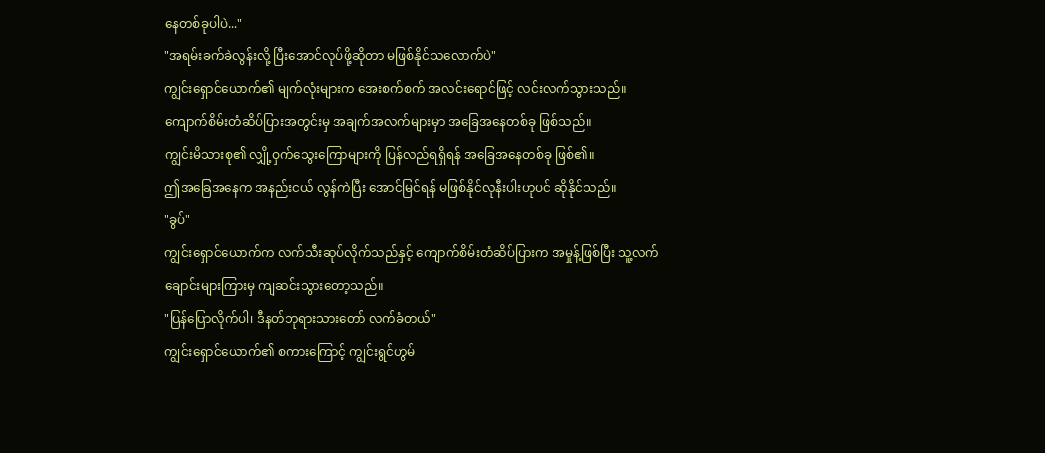နေတစ်ခုပါပဲ..."
"အရမ်းခက်ခဲလွန်းလို့ ပြီးအောင်လုပ်ဖို့ဆိုတာ မဖြစ်နိုင်သလောက်ပဲ"
ကျွင်းရှောင်ယောက်၏ မျက်လုံးများက အေးစက်စက် အလင်းရောင်ဖြင့် လင်းလက်သွားသည်။
ကျောက်စိမ်းတံဆိပ်ပြားအတွင်းမှ အချက်အလက်များမှာ အခြေအနေတစ်ခု ဖြစ်သည်။
ကျွင်းမိသားစု၏ လျှို့ဝှက်သွေးကြောများကို ပြန်လည်ရရှိရန် အခြေအနေတစ်ခု ဖြစ်၏။
ဤအခြေအနေက အနည်းငယ် လွန်ကဲပြီး အောင်မြင်ရန် မဖြစ်နိုင်လုနီးပါးဟုပင် ဆိုနိုင်သည်။
"ခွပ်"
ကျွင်းရှောင်ယောက်က လက်သီးဆုပ်လိုက်သည်နှင့် ကျောက်စိမ်းတံဆိပ်ပြားက အမှုန့်ဖြစ်ပြီး သူ့လက်ချောင်းများကြားမှ ကျဆင်းသွားတော့သည်။
"ပြန်ပြောလိုက်ပါ၊ ဒီနတ်ဘုရားသားတော် လက်ခံတယ်"
ကျွင်းရှောင်ယောက်၏ စကားကြောင့် ကျွင်းရွင်ဟွမ်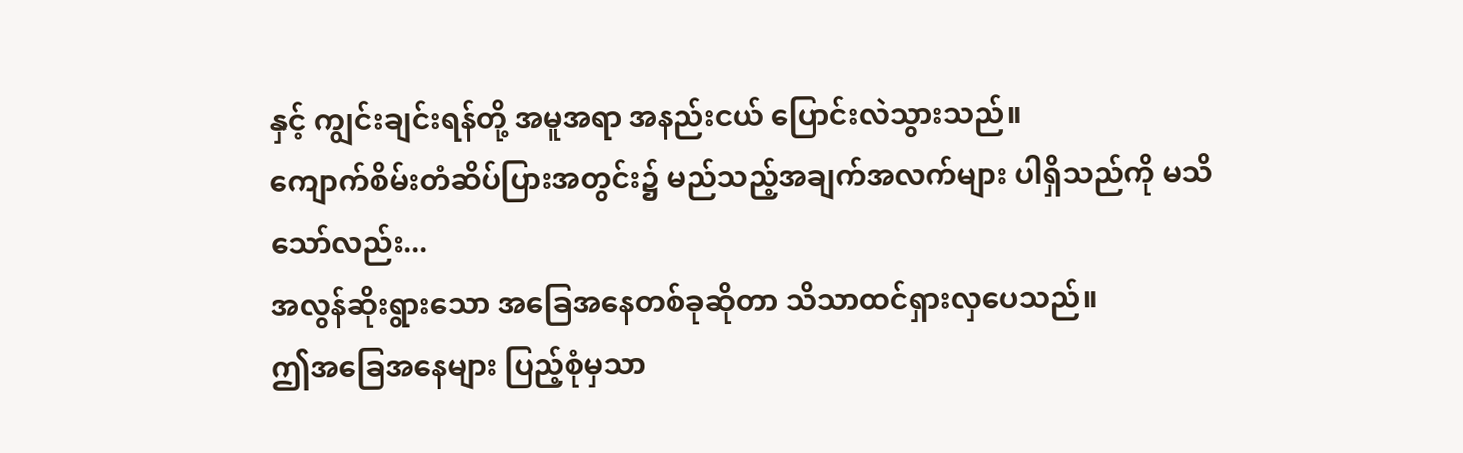နှင့် ကျွင်းချင်းရန်တို့ အမူအရာ အနည်းငယ် ပြောင်းလဲသွားသည်။
ကျောက်စိမ်းတံဆိပ်ပြားအတွင်း၌ မည်သည့်အချက်အလက်များ ပါရှိသည်ကို မသိသော်လည်း...
အလွန်ဆိုးရွားသော အခြေအနေတစ်ခုဆိုတာ သိသာထင်ရှားလှပေသည်။
ဤအခြေအနေများ ပြည့်စုံမှသာ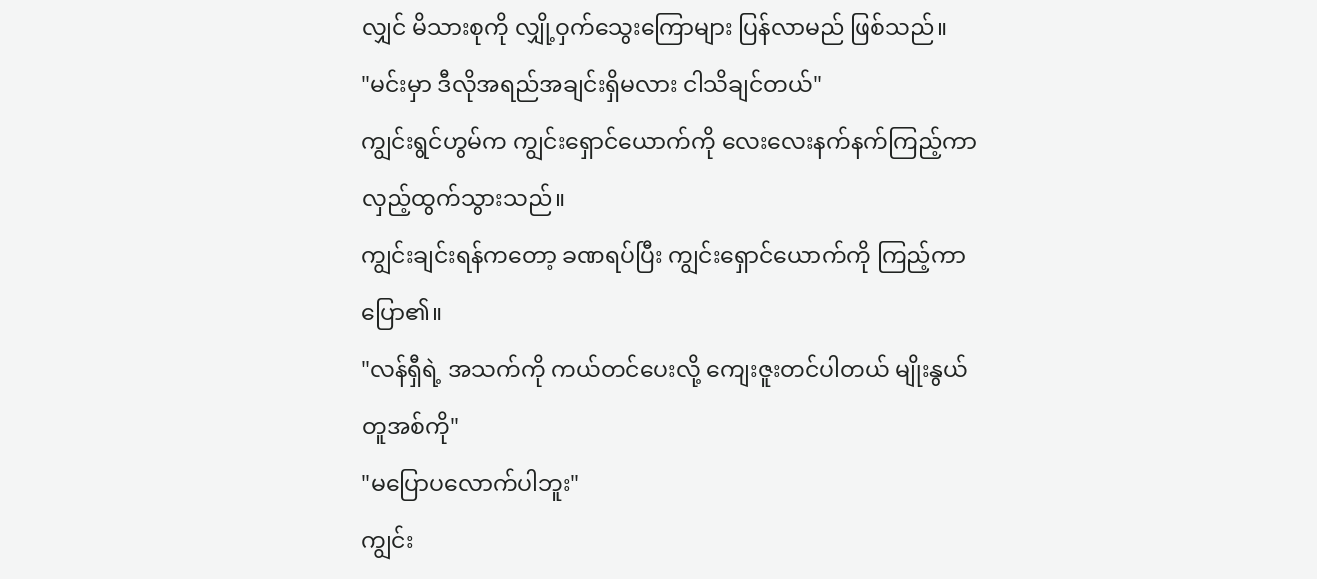လျှင် မိသားစုကို လျှို့ဝှက်သွေးကြောများ ပြန်လာမည် ဖြစ်သည်။
"မင်းမှာ ဒီလိုအရည်အချင်းရှိမလား ငါသိချင်တယ်"
ကျွင်းရွင်ဟွမ်က ကျွင်းရှောင်ယောက်ကို လေးလေးနက်နက်ကြည့်ကာ လှည့်ထွက်သွားသည်။
ကျွင်းချင်းရန်ကတော့ ခဏရပ်ပြီး ကျွင်းရှောင်ယောက်ကို ကြည့်ကာ ပြော၏။
"လန်ရှီရဲ့ အသက်ကို ကယ်တင်ပေးလို့ ကျေးဇူးတင်ပါတယ် မျိုးနွယ်တူအစ်ကို"
"မပြောပလောက်ပါဘူး"
ကျွင်း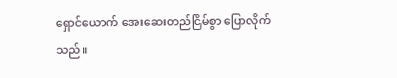ရှောင်ယောက် အေးဆေးတည်ငြိမ်စွာ ပြောလိုက်သည်။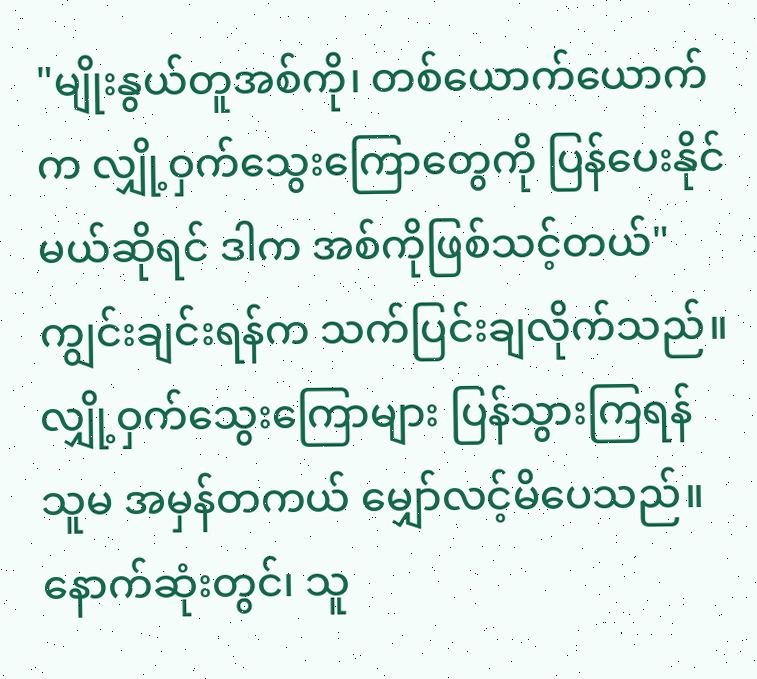"မျိုးနွယ်တူအစ်ကို၊ တစ်ယောက်ယောက်က လျှို့ဝှက်သွေးကြောတွေကို ပြန်ပေးနိုင်မယ်ဆိုရင် ဒါက အစ်ကိုဖြစ်သင့်တယ်"
ကျွင်းချင်းရန်က သက်ပြင်းချလိုက်သည်။
လျှို့ဝှက်သွေးကြောများ ပြန်သွားကြရန် သူမ အမှန်တကယ် မျှော်လင့်မိပေသည်။
နောက်ဆုံးတွင်၊ သူ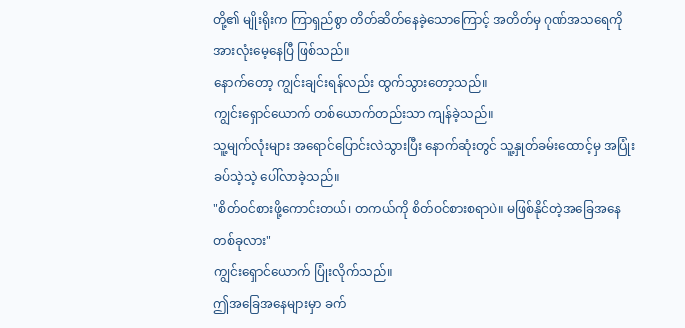တို့၏ မျိုးရိုးက ကြာရှည်စွာ တိတ်ဆိတ်နေခဲ့သောကြောင့် အတိတ်မှ ဂုဏ်အသရေကို အားလုံးမေ့နေပြီ ဖြစ်သည်။
နောက်တော့ ကျွင်းချင်းရန်လည်း ထွက်သွားတော့သည်။
ကျွင်းရှောင်ယောက် တစ်ယောက်တည်းသာ ကျန်ခဲ့သည်။
သူ့မျက်လုံးများ အရောင်ပြောင်းလဲသွားပြီး နောက်ဆုံးတွင် သူ့နှုတ်ခမ်းထောင့်မှ အပြုံးခပ်သဲ့သဲ့ ပေါ်လာခဲ့သည်။
"စိတ်ဝင်စားဖို့ကောင်းတယ်၊ တကယ်ကို စိတ်ဝင်စားစရာပဲ။ မဖြစ်နိုင်တဲ့အခြေအနေတစ်ခုလား"
ကျွင်းရှောင်ယောက် ပြုံးလိုက်သည်။
ဤအခြေအနေများမှာ ခက်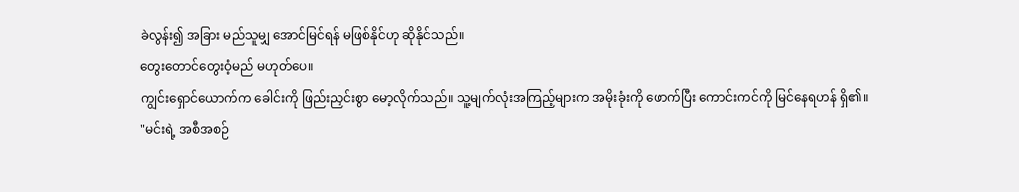ခဲလွန်း၍ အခြား မည်သူမျှ အောင်မြင်ရန် မဖြစ်နိုင်ဟု ဆိုနိုင်သည်။
တွေးတောင်တွေးဝံ့မည် မဟုတ်ပေ။
ကျွင်းရှောင်ယောက်က ခေါင်းကို ဖြည်းညှင်းစွာ မော့လိုက်သည်။ သူ့မျက်လုံးအကြည့်များက အမိုးခုံးကို ဖောက်ပြီး ကောင်းကင်ကို မြင်နေရဟန် ရှိ၏။
"မင်းရဲ့ အစီအစဉ်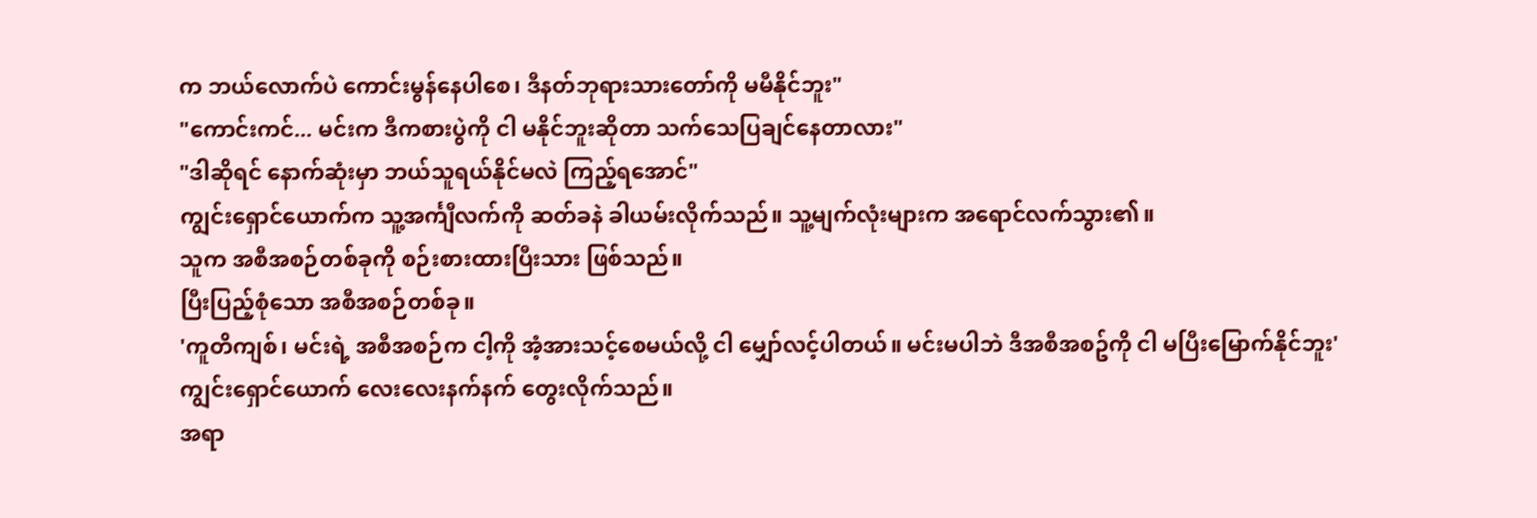က ဘယ်လောက်ပဲ ကောင်းမွန်နေပါစေ၊ ဒီနတ်ဘုရားသားတော်ကို မမီနိုင်ဘူး"
"ကောင်းကင်... မင်းက ဒီကစားပွဲကို ငါ မနိုင်ဘူးဆိုတာ သက်သေပြချင်နေတာလား"
"ဒါဆိုရင် နောက်ဆုံးမှာ ဘယ်သူရယ်နိုင်မလဲ ကြည့်ရအောင်"
ကျွင်းရှောင်ယောက်က သူ့အင်္ကျီလက်ကို ဆတ်ခနဲ ခါယမ်းလိုက်သည်။ သူ့မျက်လုံးများက အရောင်လက်သွား၏။
သူက အစီအစဉ်တစ်ခုကို စဉ်းစားထားပြီးသား ဖြစ်သည်။
ပြီးပြည့်စုံသော အစီအစဉ်တစ်ခု။
'ကူတိကျစ်၊ မင်းရဲ့ အစီအစဉ်က ငါ့ကို အံ့အားသင့်စေမယ်လို့ ငါ မျှော်လင့်ပါတယ်။ မင်းမပါဘဲ ဒီအစီအစဥ်ကို ငါ မပြီးမြောက်နိုင်ဘူး'
ကျွင်းရှောင်ယောက် လေးလေးနက်နက် တွေးလိုက်သည်။
အရာ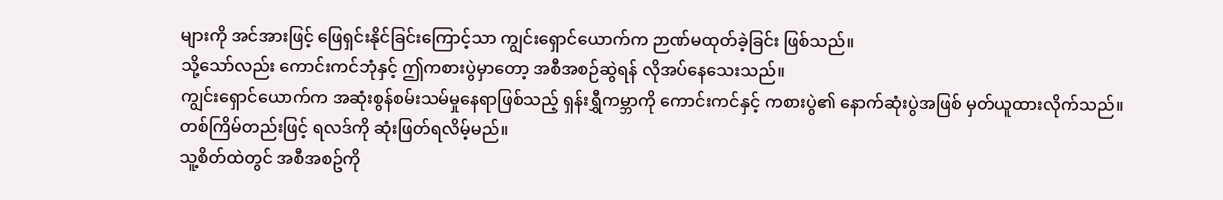များကို အင်အားဖြင့် ဖြေရှင်းနိုင်ခြင်းကြောင့်သာ ကျွင်းရှောင်ယောက်က ဉာဏ်မထုတ်ခဲ့ခြင်း ဖြစ်သည်။
သို့သော်လည်း ကောင်းကင်ဘုံနှင့် ဤကစားပွဲမှာတော့ အစီအစဉ်ဆွဲရန် လိုအပ်နေသေးသည်။
ကျွင်းရှောင်ယောက်က အဆုံးစွန်စမ်းသမ်မှုနေရာဖြစ်သည့် ရှန်းရွှီကမ္ဘာကို ကောင်းကင်နှင့် ကစားပွဲ၏ နောက်ဆုံးပွဲအဖြစ် မှတ်ယူထားလိုက်သည်။
တစ်ကြိမ်တည်းဖြင့် ရလဒ်ကို ဆုံးဖြတ်ရလိမ့်မည်။
သူ့စိတ်ထဲတွင် အစီအစဥ်ကို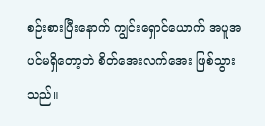စဉ်းစားပြီးနောက် ကျွင်းရှောင်ယောက် အပူအပင်မရှိတော့ဘဲ စိတ်အေးလက်အေး ဖြစ်သွားသည်။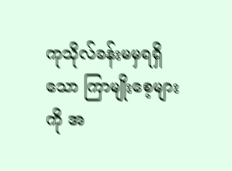ကုသိုလ်ခန်းမမှရရှိသော ကြာမျိုးစေ့များကို အ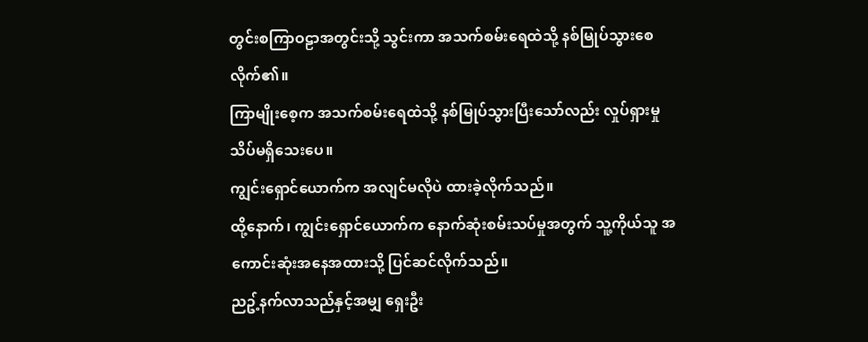တွင်းစကြာဝဠာအတွင်းသို့ သွင်းကာ အသက်စမ်းရေထဲသို့ နစ်မြုပ်သွားစေလိုက်၏။
ကြာမျိုးစေ့က အသက်စမ်းရေထဲသို့ နစ်မြုပ်သွားပြီးသော်လည်း လှုပ်ရှားမှု သိပ်မရှိသေးပေ။
ကျွင်းရှောင်ယောက်က အလျင်မလိုပဲ ထားခဲ့လိုက်သည်။
ထို့နောက်၊ ကျွင်းရှောင်ယောက်က နောက်ဆုံးစမ်းသပ်မှုအတွက် သူ့ကိုယ်သူ အကောင်းဆုံးအနေအထားသို့ ပြင်ဆင်လိုက်သည်။
ညဥ့်နက်လာသည်နှင့်အမျှ ရှေးဦး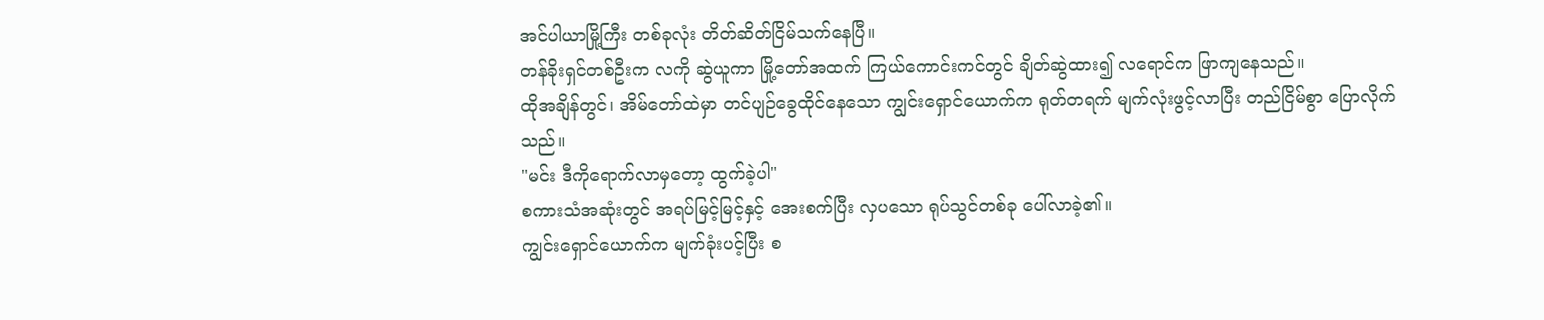အင်ပါယာမြို့ကြီး တစ်ခုလုံး တိတ်ဆိတ်ငြိမ်သက်နေပြီ။
တန်ခိုးရှင်တစ်ဦးက လကို ဆွဲယူကာ မြို့တော်အထက် ကြယ်ကောင်းကင်တွင် ချိတ်ဆွဲထား၍ လရောင်က ဖြာကျနေသည်။
ထိုအချိန်တွင်၊ အိမ်တော်ထဲမှာ တင်ပျဉ်ခွေထိုင်နေသော ကျွင်းရှောင်ယောက်က ရုတ်တရက် မျက်လုံးဖွင့်လာပြီး တည်ငြိမ်စွာ ပြောလိုက်သည်။
"မင်း ဒီကိုရောက်လာမှတော့ ထွက်ခဲ့ပါ"
စကားသံအဆုံးတွင် အရပ်မြင့်မြင့်နှင့် အေးစက်ပြီး လှပသော ရုပ်သွင်တစ်ခု ပေါ်လာခဲ့၏။
ကျွင်းရှောင်ယောက်က မျက်ခုံးပင့်ပြီး စ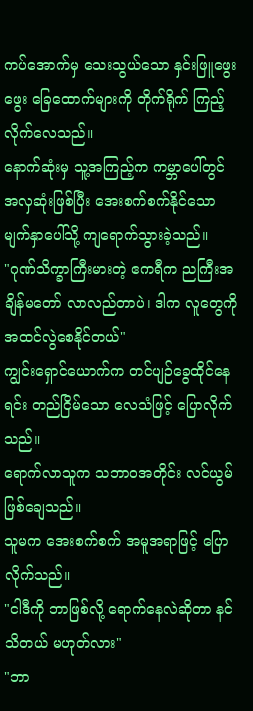ကပ်အောက်မှ သေးသွယ်သော နှင်းဖြူဖွေးဖွေး ခြေထောက်များကို တိုက်ရိုက် ကြည့်လိုက်လေသည်။
နောက်ဆုံးမှ သူ့အကြည့်က ကမ္ဘာပေါ်တွင် အလှဆုံးဖြစ်ပြီး အေးစက်စက်နိုင်သော မျက်နှာပေါ်သို့ ကျရောက်သွားခဲ့သည်။
"ဂုဏ်သိက္ခာကြီးမားတဲ့ ဧကရီက ညကြီးအချိန်မတော် လာလည်တာပဲ၊ ဒါက လူတွေကို အထင်လွဲစေနိုင်တယ်"
ကျွင်းရှောင်ယောက်က တင်ပျဉ်ခွေထိုင်နေရင်း တည်ငြိမ်သော လေသံဖြင့် ပြောလိုက်သည်။
ရောက်လာသူက သဘာဝအတိုင်း လင်ယွမ် ဖြစ်ချေသည်။
သူမက အေးစက်စက် အမူအရာဖြင့် ပြောလိုက်သည်။
"ငါဒီကို ဘာဖြစ်လို့ ရောက်နေလဲဆိုတာ နင်သိတယ် မဟုတ်လား"
"ဘာ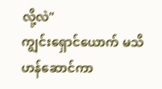လို့လဲ"
ကျွင်းရှောင်ယောက် မသိဟန်ဆောင်ကာ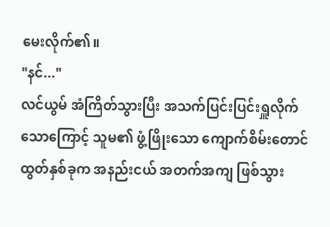မေးလိုက်၏။
"နင်..."
လင်ယွမ် အံကြိတ်သွားပြီး အသက်ပြင်းပြင်းရှူလိုက်သောကြောင့် သူမ၏ ဖွံ့ဖြိုးသော ကျောက်စိမ်းတောင်ထွတ်နှစ်ခုက အနည်းငယ် အတက်အကျ ဖြစ်သွား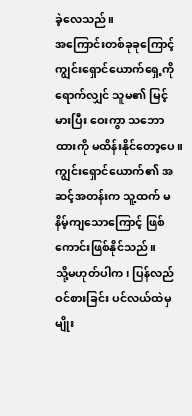ခဲ့လေသည်။
အကြောင်းတစ်ခုခုကြောင့် ကျွင်းရှောင်ယောက်ရှေ့ကိုရောက်လျှင် သူမ၏ မြင့်မားပြီး ဝေးကွာ သဘောထားကို မထိန်းနိုင်တော့ပေ။
ကျွင်းရှောင်ယောက်၏ အဆင့်အတန်းက သူ့ထက် မနိမ့်ကျသောကြောင့် ဖြစ်ကောင်းဖြစ်နိုင်သည်။
သို့မဟုတ်ပါက၊ ပြန်လည်ဝင်စားခြင်း ပင်လယ်ထဲမှ မျိုး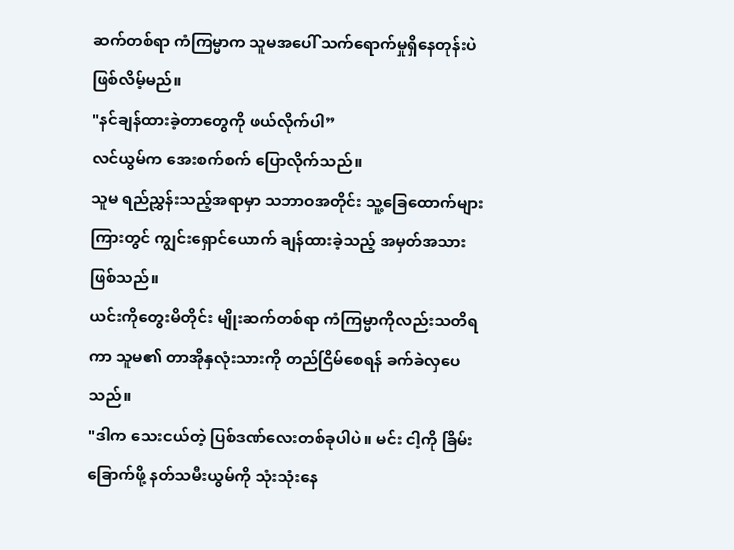ဆက်တစ်ရာ ကံကြမ္မာက သူမအပေါ် သက်ရောက်မှုရှိနေတုန်းပဲ ဖြစ်လိမ့်မည်။
"နင်ချန်ထားခဲ့တာတွေကို ဖယ်လိုက်ပါ”
လင်ယွမ်က အေးစက်စက် ပြောလိုက်သည်။
သူမ ရည်ညွှန်းသည့်အရာမှာ သဘာဝအတိုင်း သူ့ခြေထောက်များကြားတွင် ကျွင်းရှောင်ယောက် ချန်ထားခဲ့သည့် အမှတ်အသား ဖြစ်သည်။
ယင်းကိုတွေးမိတိုင်း မျိုးဆက်တစ်ရာ ကံကြမ္မာကိုလည်းသတိရကာ သူမ၏ တာအိုနှလုံးသားကို တည်ငြိမ်စေရန် ခက်ခဲလှပေသည်။
"ဒါက သေးငယ်တဲ့ ပြစ်ဒဏ်လေးတစ်ခုပါပဲ။ မင်း ငါ့ကို ခြိမ်းခြောက်ဖို့ နတ်သမီးယွမ်ကို သုံးသုံးနေ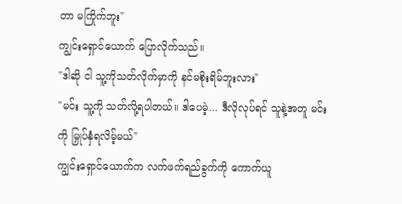တာ မကြိုက်ဘူး"
ကျွင်းရှောင်ယောက် ပြောလိုက်သည်။
"ဒါဆို ငါ သူ့ကိုသတ်လိုက်မှာကို နင်မစိုးရိမ်ဘူးလား"
"မင်း သူ့ကို သတ်လို့ရပါတယ်။ ဒါပေမဲ့... ဒီလိုလုပ်ရင် သူနဲ့အတူ မင်းကို မြှုပ်နှံရလိမ့်မယ်"
ကျွင်းရှောင်ယောက်က လက်ဖက်ရည်ခွက်ကို ကောက်ယူ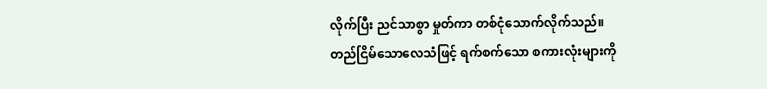လိုက်ပြီး ညင်သာစွာ မှုတ်ကာ တစ်ငုံသောက်လိုက်သည်။
တည်ငြိမ်သောလေသံဖြင့် ရက်စက်သော စကားလုံးများကို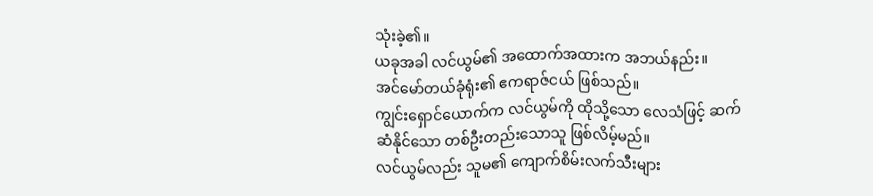သုံးခဲ့၏။
ယခုအခါ လင်ယွမ်၏ အထောက်အထားက အဘယ်နည်း။
အင်မော်တယ်ခုံရုံး၏ ဧကရာဇ်ငယ် ဖြစ်သည်။
ကျွင်းရှောင်ယောက်က လင်ယွမ်ကို ထိုသို့သော လေသံဖြင့် ဆက်ဆံနိုင်သော တစ်ဦးတည်းသောသူ ဖြစ်လိမ့်မည်။
လင်ယွမ်လည်း သူမ၏ ကျောက်စိမ်းလက်သီးများ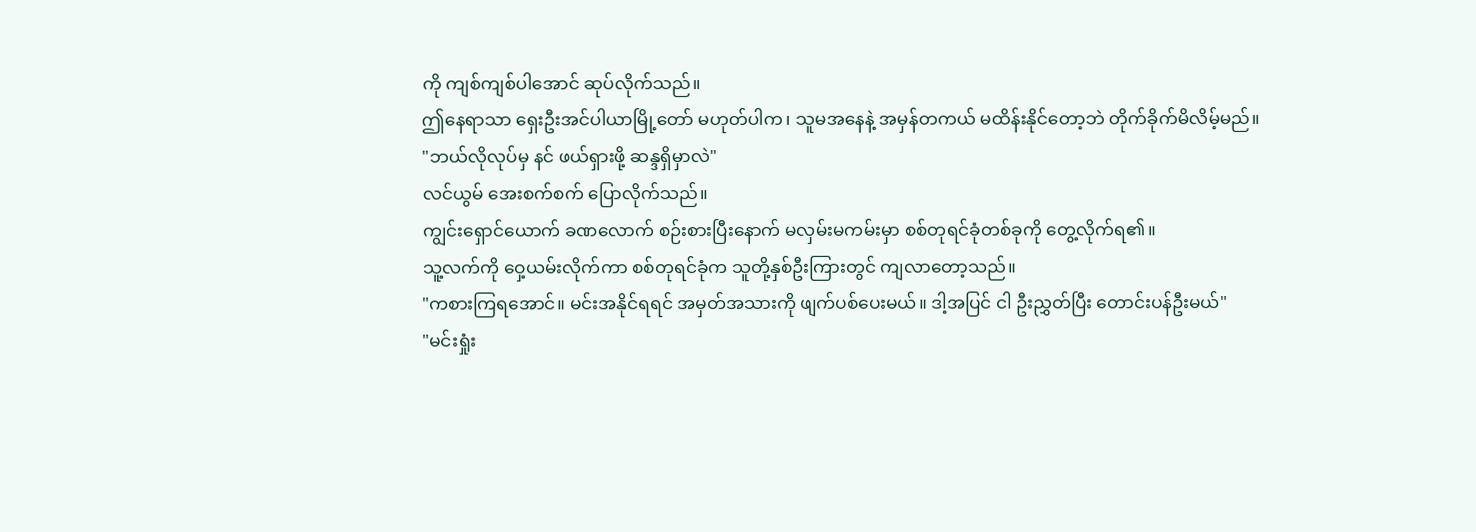ကို ကျစ်ကျစ်ပါအောင် ဆုပ်လိုက်သည်။
ဤနေရာသာ ရှေးဦးအင်ပါယာမြို့တော် မဟုတ်ပါက၊ သူမအနေနဲ့ အမှန်တကယ် မထိန်းနိုင်တော့ဘဲ တိုက်ခိုက်မိလိမ့်မည်။
"ဘယ်လိုလုပ်မှ နင် ဖယ်ရှားဖို့ ဆန္ဒရှိမှာလဲ"
လင်ယွမ် အေးစက်စက် ပြောလိုက်သည်။
ကျွင်းရှောင်ယောက် ခဏလောက် စဉ်းစားပြီးနောက် မလှမ်းမကမ်းမှာ စစ်တုရင်ခုံတစ်ခုကို တွေ့လိုက်ရ၏။
သူ့လက်ကို ဝှေ့ယမ်းလိုက်ကာ စစ်တုရင်ခုံက သူတို့နှစ်ဦးကြားတွင် ကျလာတော့သည်။
"ကစားကြရအောင်။ မင်းအနိုင်ရရင် အမှတ်အသားကို ဖျက်ပစ်ပေးမယ်။ ဒါ့အပြင် ငါ ဦးညွှတ်ပြီး တောင်းပန်ဦးမယ်"
"မင်းရှုံး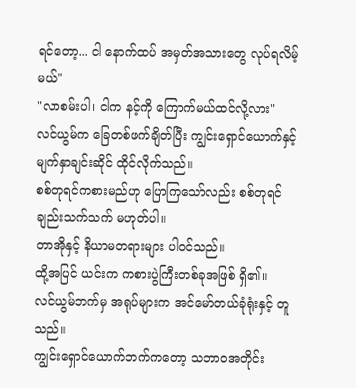ရင်တော့... ငါ နောက်ထပ် အမှတ်အသားတွေ လုပ်ရလိမ့်မယ်"
"လာစမ်းပါ၊ ငါက နင့်ကို ကြောက်မယ်ထင်လို့လား"
လင်ယွမ်က ခြေတစ်ဖက်ချိတ်ပြီး ကျွင်းရှောင်ယောက်နှင့် မျက်နှာချင်းဆိုင် ထိုင်လိုက်သည်။
စစ်တုရင်ကစားမည်ဟု ပြောကြသော်လည်း စစ်တုရင်ချည်းသက်သက် မဟုတ်ပါ။
တာအိုနှင့် နိယာမတရားများ ပါဝင်သည်။
ထို့အပြင် ယင်းက ကစားပွဲကြီးတစ်ခုအဖြစ် ရှိ၏။
လင်ယွမ်ဘက်မှ အရုပ်များက အင်မော်တယ်ခုံရုံးနှင့် တူသည်။
ကျွင်းရှောင်ယောက်ဘက်ကတော့ သဘာဝအတိုင်း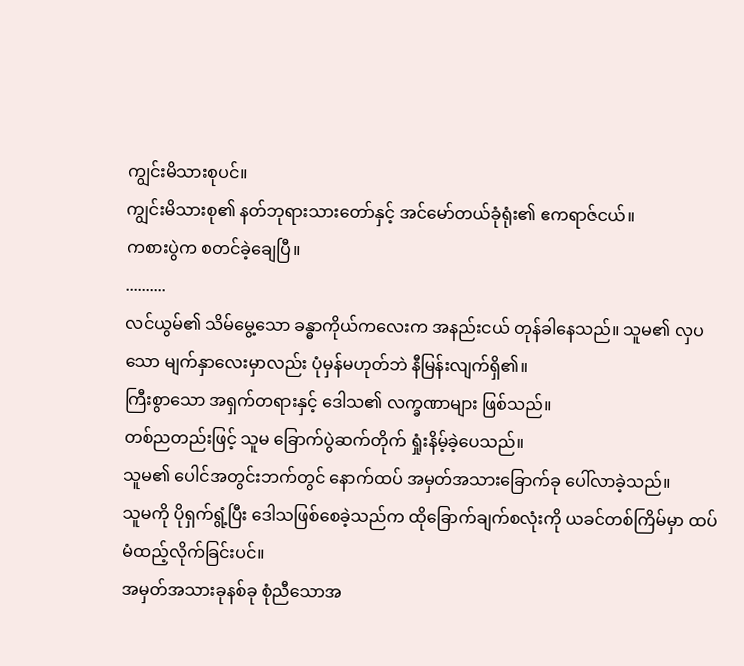ကျွင်းမိသားစုပင်။
ကျွင်းမိသားစု၏ နတ်ဘုရားသားတော်နှင့် အင်မော်တယ်ခုံရုံး၏ ဧကရာဇ်ငယ်။
ကစားပွဲက စတင်ခဲ့ချေပြီ။
..........
လင်ယွမ်၏ သိမ်မွေ့သော ခန္ဓာကိုယ်ကလေးက အနည်းငယ် တုန်ခါနေသည်။ သူမ၏ လှပသော မျက်နှာလေးမှာလည်း ပုံမှန်မဟုတ်ဘဲ နီမြန်းလျက်ရှိ၏။
ကြီးစွာသော အရှက်တရားနှင့် ဒေါသ၏ လက္ခဏာများ ဖြစ်သည်။
တစ်ညတည်းဖြင့် သူမ ခြောက်ပွဲဆက်တိုက် ရှုံးနိမ့်ခဲ့ပေသည်။
သူမ၏ ပေါင်အတွင်းဘက်တွင် နောက်ထပ် အမှတ်အသားခြောက်ခု ပေါ်လာခဲ့သည်။
သူမကို ပိုရှက်ရွံ့ပြီး ဒေါသဖြစ်စေခဲ့သည်က ထိုခြောက်ချက်စလုံးကို ယခင်တစ်ကြိမ်မှာ ထပ်မံထည့်လိုက်ခြင်းပင်။
အမှတ်အသားခုနစ်ခု စုံညီသောအ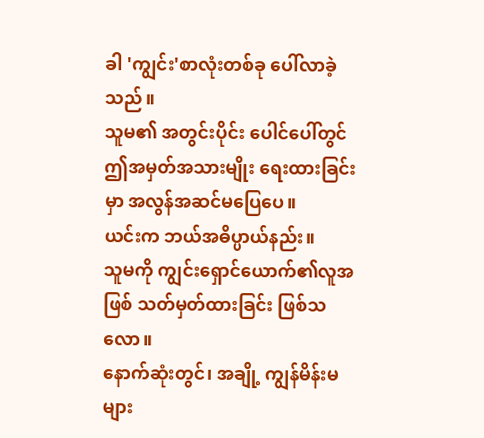ခါ 'ကျွင်း'စာလုံးတစ်ခု ပေါ်လာခဲ့သည်။
သူမ၏ အတွင်းပိုင်း ပေါင်ပေါ်တွင် ဤအမှတ်အသားမျိုး ရေးထားခြင်းမှာ အလွန်အဆင်မပြေပေ။
ယင်းက ဘယ်အဓိပ္ပာယ်နည်း။
သူမကို ကျွင်းရှောင်ယောက်၏လူအဖြစ် သတ်မှတ်ထားခြင်း ဖြစ်သလော။
နောက်ဆုံးတွင်၊ အချို့ ကျွန်မိန်းမများ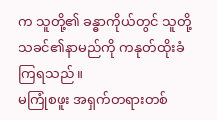က သူတို့၏ ခန္ဓာကိုယ်တွင် သူတို့သခင်၏နာမည်ကို ကနုတ်ထိုးခံကြရသည်။
မကြုံစဖူး အရှက်တရားတစ်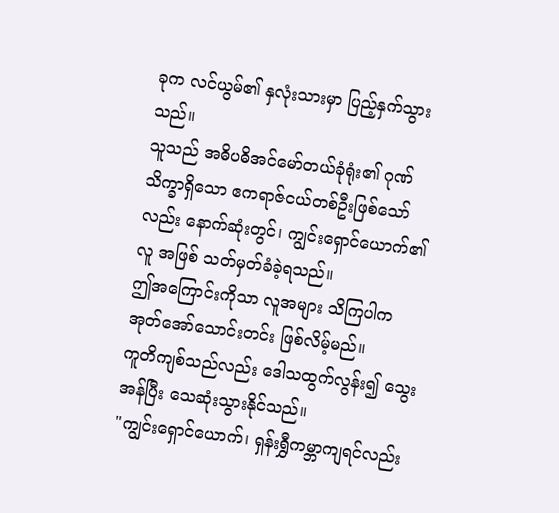ခုက လင်ယွမ်၏ နှလုံးသားမှာ ပြည့်နှက်သွားသည်။
သူသည် အဓိပဓိအင်မော်တယ်ခုံရုံး၏ ဂုဏ်သိက္ခာရှိသော ဧကရာဇ်ငယ်တစ်ဦးဖြစ်သော်လည်း နောက်ဆုံးတွင်၊ ကျွင်းရှောင်ယောက်၏လူ အဖြစ် သတ်မှတ်ခံခဲ့ရသည်။
ဤအကြောင်းကိုသာ လူအများ သိကြပါက အုတ်အော်သောင်းတင်း ဖြစ်လိမ့်မည်။
ကူတိကျစ်သည်လည်း ဒေါသထွက်လွန်း၍ သွေးအန်ပြီး သေဆုံးသွားနိုင်သည်။
"ကျွင်းရှောင်ယောက်၊ ရှန်းရွှီကမ္ဘာကျရင်လည်း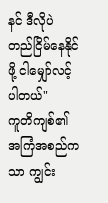နင် ဒီလိုပဲ တည်ငြိမ်နေနိုင်ဖို့ ငါမျှော်လင့်ပါတယ်"
ကူတိကျစ်၏ အကြံအစည်ကသာ ကျွင်း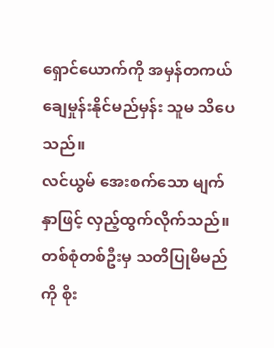ရှောင်ယောက်ကို အမှန်တကယ် ချေမှုန်းနိုင်မည်မှန်း သူမ သိပေသည်။
လင်ယွမ် အေးစက်သော မျက်နှာဖြင့် လှည့်ထွက်လိုက်သည်။ တစ်စုံတစ်ဦးမှ သတိပြုမိမည်ကို စိုး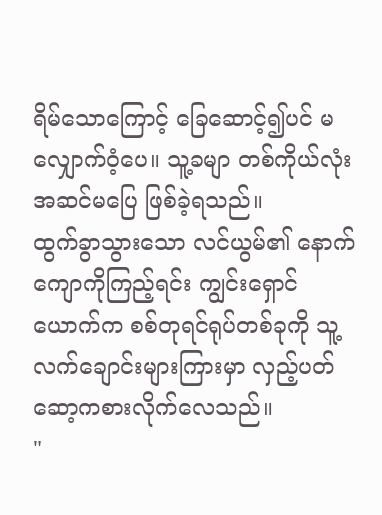ရိမ်သောကြောင့် ခြေဆောင့်၍ပင် မလျှောက်ဝံ့ပေ။ သူ့ခမျာ တစ်ကိုယ်လုံး အဆင်မပြေ ဖြစ်ခဲ့ရသည်။
ထွက်ခွာသွားသော လင်ယွမ်၏ နောက်ကျောကိုကြည့်ရင်း ကျွင်းရှောင်ယောက်က စစ်တုရင်ရုပ်တစ်ခုကို သူ့လက်ချောင်းများကြားမှာ လှည့်ပတ် ဆော့ကစားလိုက်လေသည်။
"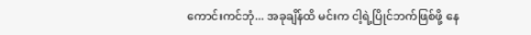ကောင်းကင်ဘုံ... အခုချိန်ထိ မင်းက ငါ့ရဲ့ပြိုင်ဘက်ဖြစ်ဖို့ နေ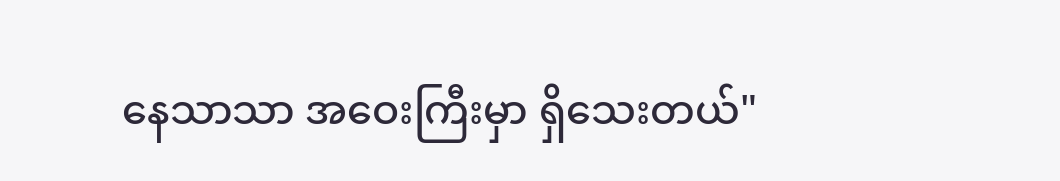နေသာသာ အဝေးကြီးမှာ ရှိသေးတယ်"